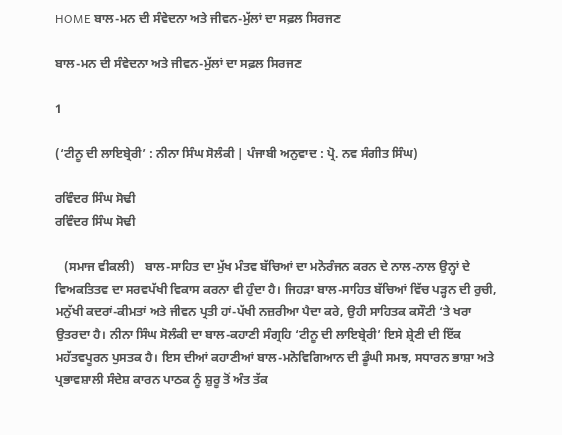HOME ਬਾਲ-ਮਨ ਦੀ ਸੰਵੇਦਨਾ ਅਤੇ ਜੀਵਨ-ਮੁੱਲਾਂ ਦਾ ਸਫ਼ਲ ਸਿਰਜਣ

ਬਾਲ-ਮਨ ਦੀ ਸੰਵੇਦਨਾ ਅਤੇ ਜੀਵਨ-ਮੁੱਲਾਂ ਦਾ ਸਫ਼ਲ ਸਿਰਜਣ

1

(‘ਟੀਨੂ ਦੀ ਲਾਇਬ੍ਰੇਰੀ’ : ਨੀਨਾ ਸਿੰਘ ਸੋਲੰਕੀ | ਪੰਜਾਬੀ ਅਨੁਵਾਦ : ਪ੍ਰੋ. ਨਵ ਸੰਗੀਤ ਸਿੰਘ)

ਰਵਿੰਦਰ ਸਿੰਘ ਸੋਢੀ
ਰਵਿੰਦਰ ਸਿੰਘ ਸੋਢੀ

   (ਸਮਾਜ ਵੀਕਲੀ)   ਬਾਲ-ਸਾਹਿਤ ਦਾ ਮੁੱਖ ਮੰਤਵ ਬੱਚਿਆਂ ਦਾ ਮਨੋਰੰਜਨ ਕਰਨ ਦੇ ਨਾਲ-ਨਾਲ ਉਨ੍ਹਾਂ ਦੇ ਵਿਅਕਤਿਤਵ ਦਾ ਸਰਵਪੱਖੀ ਵਿਕਾਸ ਕਰਨਾ ਵੀ ਹੁੰਦਾ ਹੈ। ਜਿਹੜਾ ਬਾਲ-ਸਾਹਿਤ ਬੱਚਿਆਂ ਵਿੱਚ ਪੜ੍ਹਨ ਦੀ ਰੁਚੀ, ਮਨੁੱਖੀ ਕਦਰਾਂ-ਕੀਮਤਾਂ ਅਤੇ ਜੀਵਨ ਪ੍ਰਤੀ ਹਾਂ-ਪੱਖੀ ਨਜ਼ਰੀਆ ਪੈਦਾ ਕਰੇ, ਉਹੀ ਸਾਹਿਤਕ ਕਸੌਟੀ ‘ਤੇ ਖਰਾ ਉਤਰਦਾ ਹੈ। ਨੀਨਾ ਸਿੰਘ ਸੋਲੰਕੀ ਦਾ ਬਾਲ-ਕਹਾਣੀ ਸੰਗ੍ਰਹਿ ‘ਟੀਨੂ ਦੀ ਲਾਇਬ੍ਰੇਰੀ’ ਇਸੇ ਸ਼੍ਰੇਣੀ ਦੀ ਇੱਕ ਮਹੱਤਵਪੂਰਨ ਪੁਸਤਕ ਹੈ। ਇਸ ਦੀਆਂ ਕਹਾਣੀਆਂ ਬਾਲ-ਮਨੋਵਿਗਿਆਨ ਦੀ ਡੂੰਘੀ ਸਮਝ, ਸਧਾਰਨ ਭਾਸ਼ਾ ਅਤੇ ਪ੍ਰਭਾਵਸ਼ਾਲੀ ਸੰਦੇਸ਼ ਕਾਰਨ ਪਾਠਕ ਨੂੰ ਸ਼ੁਰੂ ਤੋਂ ਅੰਤ ਤੱਕ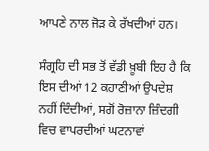ਆਪਣੇ ਨਾਲ ਜੋੜ ਕੇ ਰੱਖਦੀਆਂ ਹਨ।

ਸੰਗ੍ਰਹਿ ਦੀ ਸਭ ਤੋਂ ਵੱਡੀ ਖ਼ੂਬੀ ਇਹ ਹੈ ਕਿ ਇਸ ਦੀਆਂ 12 ਕਹਾਣੀਆਂ ਉਪਦੇਸ਼ ਨਹੀਂ ਦਿੰਦੀਆਂ, ਸਗੋਂ ਰੋਜ਼ਾਨਾ ਜ਼ਿੰਦਗੀ ਵਿਚ ਵਾਪਰਦੀਆਂ ਘਟਨਾਵਾਂ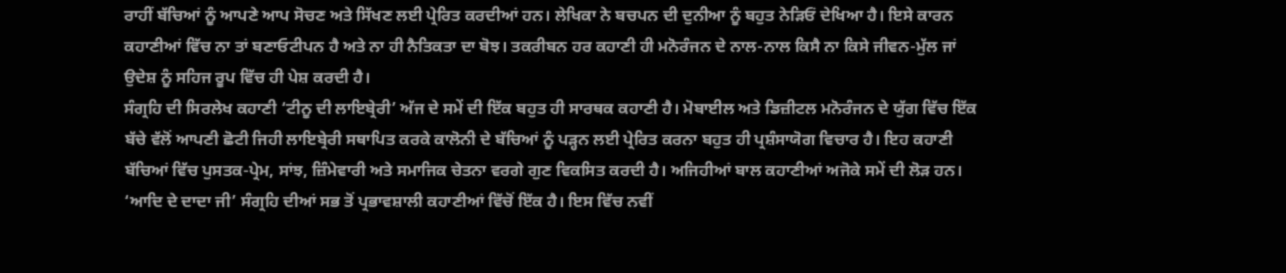ਰਾਹੀਂ ਬੱਚਿਆਂ ਨੂੰ ਆਪਣੇ ਆਪ ਸੋਚਣ ਅਤੇ ਸਿੱਖਣ ਲਈ ਪ੍ਰੇਰਿਤ ਕਰਦੀਆਂ ਹਨ। ਲੇਖਿਕਾ ਨੇ ਬਚਪਨ ਦੀ ਦੁਨੀਆ ਨੂੰ ਬਹੁਤ ਨੇੜਿਓਂ ਦੇਖਿਆ ਹੈ। ਇਸੇ ਕਾਰਨ ਕਹਾਣੀਆਂ ਵਿੱਚ ਨਾ ਤਾਂ ਬਣਾਓਟੀਪਨ ਹੈ ਅਤੇ ਨਾ ਹੀ ਨੈਤਿਕਤਾ ਦਾ ਬੋਝ। ਤਕਰੀਬਨ ਹਰ ਕਹਾਣੀ ਹੀ ਮਨੋਰੰਜਨ ਦੇ ਨਾਲ-ਨਾਲ ਕਿਸੈ ਨਾ ਕਿਸੇ ਜੀਵਨ-ਮੁੱਲ ਜਾਂ ਉਦੇਸ਼ ਨੂੰ ਸਹਿਜ ਰੂਪ ਵਿੱਚ ਹੀ ਪੇਸ਼ ਕਰਦੀ ਹੈ।
ਸੰਗ੍ਰਹਿ ਦੀ ਸਿਰਲੇਖ ਕਹਾਣੀ ‘ਟੀਨੂ ਦੀ ਲਾਇਬ੍ਰੇਰੀ’ ਅੱਜ ਦੇ ਸਮੇਂ ਦੀ ਇੱਕ ਬਹੁਤ ਹੀ ਸਾਰਥਕ ਕਹਾਣੀ ਹੈ। ਮੋਬਾਈਲ ਅਤੇ ਡਿਜ਼ੀਟਲ ਮਨੋਰੰਜਨ ਦੇ ਯੁੱਗ ਵਿੱਚ ਇੱਕ ਬੱਚੇ ਵੱਲੋਂ ਆਪਣੀ ਛੋਟੀ ਜਿਹੀ ਲਾਇਬ੍ਰੇਰੀ ਸਥਾਪਿਤ ਕਰਕੇ ਕਾਲੋਨੀ ਦੇ ਬੱਚਿਆਂ ਨੂੰ ਪੜ੍ਹਨ ਲਈ ਪ੍ਰੇਰਿਤ ਕਰਨਾ ਬਹੁਤ ਹੀ ਪ੍ਰਸ਼ੰਸਾਯੋਗ ਵਿਚਾਰ ਹੈ। ਇਹ ਕਹਾਣੀ ਬੱਚਿਆਂ ਵਿੱਚ ਪੁਸਤਕ-ਪ੍ਰੇਮ, ਸਾਂਝ, ਜ਼ਿੰਮੇਵਾਰੀ ਅਤੇ ਸਮਾਜਿਕ ਚੇਤਨਾ ਵਰਗੇ ਗੁਣ ਵਿਕਸਿਤ ਕਰਦੀ ਹੈ। ਅਜਿਹੀਆਂ ਬਾਲ ਕਹਾਣੀਆਂ ਅਜੋਕੇ ਸਮੇਂ ਦੀ ਲੋੜ ਹਨ।
‘ਆਦਿ ਦੇ ਦਾਦਾ ਜੀ’ ਸੰਗ੍ਰਹਿ ਦੀਆਂ ਸਭ ਤੋਂ ਪ੍ਰਭਾਵਸ਼ਾਲੀ ਕਹਾਣੀਆਂ ਵਿੱਚੋਂ ਇੱਕ ਹੈ। ਇਸ ਵਿੱਚ ਨਵੀਂ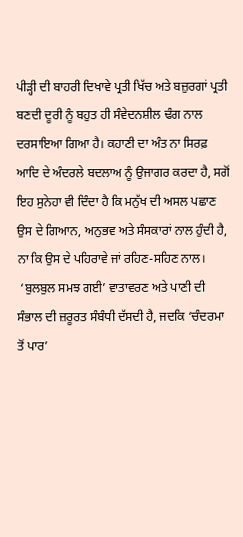ਪੀੜ੍ਹੀ ਦੀ ਬਾਹਰੀ ਦਿਖਾਵੇ ਪ੍ਰਤੀ ਖਿੱਚ ਅਤੇ ਬਜ਼ੁਰਗਾਂ ਪ੍ਰਤੀ ਬਣਦੀ ਦੂਰੀ ਨੂੰ ਬਹੁਤ ਹੀ ਸੰਵੇਦਨਸ਼ੀਲ ਢੰਗ ਨਾਲ ਦਰਸਾਇਆ ਗਿਆ ਹੈ। ਕਹਾਣੀ ਦਾ ਅੰਤ ਨਾ ਸਿਰਫ਼ ਆਦਿ ਦੇ ਅੰਦਰਲੇ ਬਦਲਾਅ ਨੂੰ ਉਜਾਗਰ ਕਰਦਾ ਹੈ, ਸਗੋਂ ਇਹ ਸੁਨੇਹਾ ਵੀ ਦਿੰਦਾ ਹੈ ਕਿ ਮਨੁੱਖ ਦੀ ਅਸਲ ਪਛਾਣ ਉਸ ਦੇ ਗਿਆਨ, ਅਨੁਭਵ ਅਤੇ ਸੰਸਕਾਰਾਂ ਨਾਲ ਹੁੰਦੀ ਹੈ, ਨਾ ਕਿ ਉਸ ਦੇ ਪਹਿਰਾਵੇ ਜਾਂ ਰਹਿਣ-ਸਹਿਣ ਨਾਲ।
 ‘ਬੁਲਬੁਲ ਸਮਝ ਗਈ’ ਵਾਤਾਵਰਣ ਅਤੇ ਪਾਣੀ ਦੀ ਸੰਭਾਲ ਦੀ ਜ਼ਰੂਰਤ ਸੰਬੰਧੀ ਦੱਸਦੀ ਹੈ, ਜਦਕਿ ‘ਚੰਦਰਮਾ ਤੋਂ ਪਾਰ’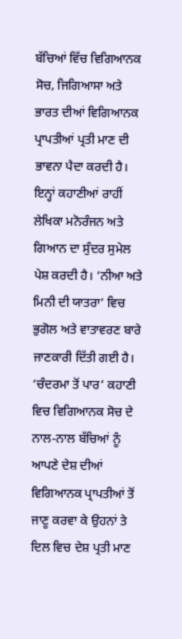ਬੱਚਿਆਂ ਵਿੱਚ ਵਿਗਿਆਨਕ ਸੋਚ, ਜਿਗਿਆਸਾ ਅਤੇ ਭਾਰਤ ਦੀਆਂ ਵਿਗਿਆਨਕ ਪ੍ਰਾਪਤੀਆਂ ਪ੍ਰਤੀ ਮਾਣ ਦੀ ਭਾਵਨਾ ਪੈਦਾ ਕਰਦੀ ਹੈ। ਇਨ੍ਹਾਂ ਕਹਾਣੀਆਂ ਰਾਹੀਂ ਲੇਖਿਕਾ ਮਨੋਰੰਜਨ ਅਤੇ ਗਿਆਨ ਦਾ ਸੁੰਦਰ ਸੁਮੇਲ ਪੇਸ਼ ਕਰਦੀ ਹੈ। ‘ਨੀਆ ਅਤੇ ਮਿਨੀ ਦੀ ਯਾਤਰਾ’ ਵਿਚ ਭੁਗੋਲ ਅਤੇ ਵਾਤਾਵਰਣ ਬਾਰੇ ਜਾਣਕਾਰੀ ਦਿੱਤੀ ਗਈ ਹੈ। ‘ਚੰਦਰਮਾ ਤੋਂ ਪਾਰ’ ਕਹਾਣੀ ਵਿਚ ਵਿਗਿਆਨਕ ਸੋਚ ਦੇ ਨਾਲ-ਨਾਲ ਬੱਚਿਆਂ ਨੂੰ ਆਪਣੇ ਦੇਸ਼ ਦੀਆਂ ਵਿਗਿਆਨਕ ਪ੍ਰਾਪਤੀਆਂ ਤੋਂ ਜਾਣੂ ਕਰਵਾ ਕੇ ਉਹਨਾਂ ਤੇ ਦਿਲ ਵਿਚ ਦੇਸ਼ ਪ੍ਰਤੀ ਮਾਣ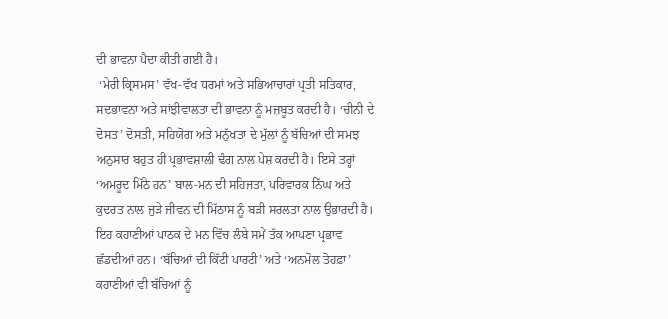ਦੀ ਭਾਵਨਾ ਪੈਦਾ ਕੀਤੀ ਗਈ ਹੈ।
 ‘ਮੇਰੀ ਕ੍ਰਿਸਮਸ’ ਵੱਖ-ਵੱਖ ਧਰਮਾਂ ਅਤੇ ਸਭਿਆਚਾਰਾਂ ਪ੍ਰਤੀ ਸਤਿਕਾਰ, ਸਦਭਾਵਨਾ ਅਤੇ ਸਾਂਝੀਵਾਲਤਾ ਦੀ ਭਾਵਨਾ ਨੂੰ ਮਜ਼ਬੂਤ ਕਰਦੀ ਹੈ। ‘ਚੀਨੀ ਦੇ ਦੋਸਤ’ ਦੋਸਤੀ, ਸਹਿਯੋਗ ਅਤੇ ਮਨੁੱਖਤਾ ਦੇ ਮੁੱਲਾਂ ਨੂੰ ਬੱਚਿਆਂ ਦੀ ਸਮਝ ਅਨੁਸਾਰ ਬਹੁਤ ਹੀ ਪ੍ਰਭਾਵਸ਼ਾਲੀ ਢੰਗ ਨਾਲ ਪੇਸ਼ ਕਰਦੀ ਹੈ। ਇਸੇ ਤਰ੍ਹਾਂ ‘ਅਮਰੂਦ ਮਿੱਠੇ ਹਨ’ ਬਾਲ-ਮਨ ਦੀ ਸਹਿਜਤਾ, ਪਰਿਵਾਰਕ ਨਿੱਘ ਅਤੇ ਕੁਦਰਤ ਨਾਲ ਜੁੜੇ ਜੀਵਨ ਦੀ ਮਿੱਠਾਸ ਨੂੰ ਬੜੀ ਸਰਲਤਾ ਨਾਲ ਉਭਾਰਦੀ ਹੈ। ਇਹ ਕਹਾਣੀਆਂ ਪਾਠਕ ਦੇ ਮਨ ਵਿੱਚ ਲੰਬੇ ਸਮੇਂ ਤੱਕ ਆਪਣਾ ਪ੍ਰਭਾਵ ਛੱਡਦੀਆਂ ਹਨ। ‘ਬੱਚਿਆਂ ਦੀ ਕਿੱਟੀ ਪਾਰਟੀ’ ਅਤੇ ‘ਅਨਮੋਲ ਤੋਹਫ਼ਾ’ ਕਹਾਣੀਆਂ ਵੀ ਬੱਚਿਆਂ ਨੂੰ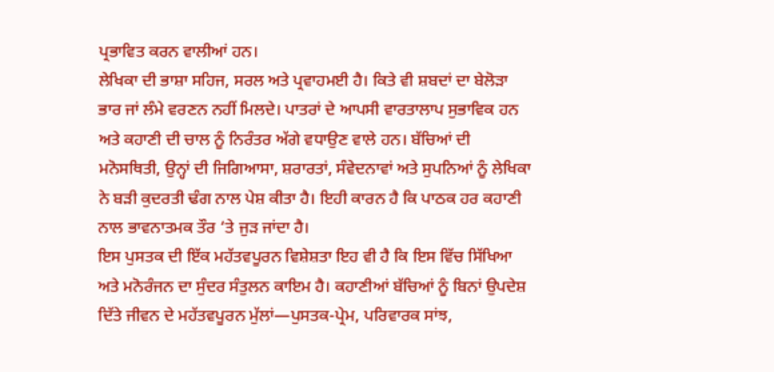ਪ੍ਰਭਾਵਿਤ ਕਰਨ ਵਾਲੀਆਂ ਹਨ।
ਲੇਖਿਕਾ ਦੀ ਭਾਸ਼ਾ ਸਹਿਜ, ਸਰਲ ਅਤੇ ਪ੍ਰਵਾਹਮਈ ਹੈ। ਕਿਤੇ ਵੀ ਸ਼ਬਦਾਂ ਦਾ ਬੇਲੋੜਾ ਭਾਰ ਜਾਂ ਲੰਮੇ ਵਰਣਨ ਨਹੀਂ ਮਿਲਦੇ। ਪਾਤਰਾਂ ਦੇ ਆਪਸੀ ਵਾਰਤਾਲਾਪ ਸੁਭਾਵਿਕ ਹਨ ਅਤੇ ਕਹਾਣੀ ਦੀ ਚਾਲ ਨੂੰ ਨਿਰੰਤਰ ਅੱਗੇ ਵਧਾਉਣ ਵਾਲੇ ਹਨ। ਬੱਚਿਆਂ ਦੀ ਮਨੋਸਥਿਤੀ, ਉਨ੍ਹਾਂ ਦੀ ਜਿਗਿਆਸਾ, ਸ਼ਰਾਰਤਾਂ, ਸੰਵੇਦਨਾਵਾਂ ਅਤੇ ਸੁਪਨਿਆਂ ਨੂੰ ਲੇਖਿਕਾ ਨੇ ਬੜੀ ਕੁਦਰਤੀ ਢੰਗ ਨਾਲ ਪੇਸ਼ ਕੀਤਾ ਹੈ। ਇਹੀ ਕਾਰਨ ਹੈ ਕਿ ਪਾਠਕ ਹਰ ਕਹਾਣੀ ਨਾਲ ਭਾਵਨਾਤਮਕ ਤੌਰ ‘ਤੇ ਜੁੜ ਜਾਂਦਾ ਹੈ।
ਇਸ ਪੁਸਤਕ ਦੀ ਇੱਕ ਮਹੱਤਵਪੂਰਨ ਵਿਸ਼ੇਸ਼ਤਾ ਇਹ ਵੀ ਹੈ ਕਿ ਇਸ ਵਿੱਚ ਸਿੱਖਿਆ ਅਤੇ ਮਨੋਰੰਜਨ ਦਾ ਸੁੰਦਰ ਸੰਤੁਲਨ ਕਾਇਮ ਹੈ। ਕਹਾਣੀਆਂ ਬੱਚਿਆਂ ਨੂੰ ਬਿਨਾਂ ਉਪਦੇਸ਼ ਦਿੱਤੇ ਜੀਵਨ ਦੇ ਮਹੱਤਵਪੂਰਨ ਮੁੱਲਾਂ—ਪੁਸਤਕ-ਪ੍ਰੇਮ, ਪਰਿਵਾਰਕ ਸਾਂਝ,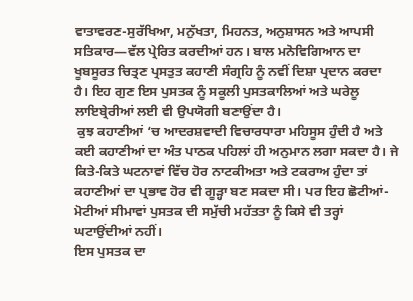ਵਾਤਾਵਰਣ-ਸੁਰੱਖਿਆ, ਮਨੁੱਖਤਾ, ਮਿਹਨਤ, ਅਨੁਸ਼ਾਸਨ ਅਤੇ ਆਪਸੀ ਸਤਿਕਾਰ—ਵੱਲ ਪ੍ਰੇਰਿਤ ਕਰਦੀਆਂ ਹਨ। ਬਾਲ ਮਨੋਵਿਗਿਆਨ ਦਾ ਖੂਬਸੂਰਤ ਚਿਤ੍ਰਣ ਪ੍ਰਸਤੁਤ ਕਹਾਣੀ ਸੰਗ੍ਰਹਿ ਨੂੰ ਨਵੀਂ ਦਿਸ਼ਾ ਪ੍ਰਦਾਨ ਕਰਦਾ ਹੈ। ਇਹ ਗੁਣ ਇਸ ਪੁਸਤਕ ਨੂੰ ਸਕੂਲੀ ਪੁਸਤਕਾਲਿਆਂ ਅਤੇ ਘਰੇਲੂ ਲਾਇਬ੍ਰੇਰੀਆਂ ਲਈ ਵੀ ਉਪਯੋਗੀ ਬਣਾਉਂਦਾ ਹੈ।
 ਕੁਝ ਕਹਾਣੀਆਂ ‘ਚ ਆਦਰਸ਼ਵਾਦੀ ਵਿਚਾਰਧਾਰਾ ਮਹਿਸੂਸ ਹੁੰਦੀ ਹੈ ਅਤੇ ਕਈ ਕਹਾਣੀਆਂ ਦਾ ਅੰਤ ਪਾਠਕ ਪਹਿਲਾਂ ਹੀ ਅਨੁਮਾਨ ਲਗਾ ਸਕਦਾ ਹੈ। ਜੇ ਕਿਤੇ-ਕਿਤੇ ਘਟਨਾਵਾਂ ਵਿੱਚ ਹੋਰ ਨਾਟਕੀਅਤਾ ਅਤੇ ਟਕਰਾਅ ਹੁੰਦਾ ਤਾਂ ਕਹਾਣੀਆਂ ਦਾ ਪ੍ਰਭਾਵ ਹੋਰ ਵੀ ਗੂੜ੍ਹਾ ਬਣ ਸਕਦਾ ਸੀ। ਪਰ ਇਹ ਛੋਟੀਆਂ-ਮੋਟੀਆਂ ਸੀਮਾਵਾਂ ਪੁਸਤਕ ਦੀ ਸਮੁੱਚੀ ਮਹੱਤਤਾ ਨੂੰ ਕਿਸੇ ਵੀ ਤਰ੍ਹਾਂ ਘਟਾਉਂਦੀਆਂ ਨਹੀਂ।
ਇਸ ਪੁਸਤਕ ਦਾ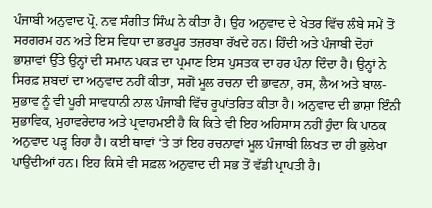ਪੰਜਾਬੀ ਅਨੁਵਾਦ ਪ੍ਰੋ. ਨਵ ਸੰਗੀਤ ਸਿੰਘ ਨੇ ਕੀਤਾ ਹੈ। ਉਹ ਅਨੁਵਾਦ ਦੇ ਖੇਤਰ ਵਿੱਚ ਲੰਬੇ ਸਮੇਂ ਤੋਂ ਸਰਗਰਮ ਹਨ ਅਤੇ ਇਸ ਵਿਧਾ ਦਾ ਭਰਪੂਰ ਤਜ਼ਰਬਾ ਰੱਖਦੇ ਹਨ। ਹਿੰਦੀ ਅਤੇ ਪੰਜਾਬੀ ਦੋਹਾਂ ਭਾਸ਼ਾਵਾਂ ਉੱਤੇ ਉਨ੍ਹਾਂ ਦੀ ਸਮਾਨ ਪਕੜ ਦਾ ਪ੍ਰਮਾਣ ਇਸ ਪੁਸਤਕ ਦਾ ਹਰ ਪੰਨਾ ਦਿੰਦਾ ਹੈ। ਉਨ੍ਹਾਂ ਨੇ ਸਿਰਫ਼ ਸ਼ਬਦਾਂ ਦਾ ਅਨੁਵਾਦ ਨਹੀਂ ਕੀਤਾ, ਸਗੋਂ ਮੂਲ ਰਚਨਾ ਦੀ ਭਾਵਨਾ, ਰਸ, ਲੈਅ ਅਤੇ ਬਾਲ-ਸੁਭਾਵ ਨੂੰ ਵੀ ਪੂਰੀ ਸਾਵਧਾਨੀ ਨਾਲ ਪੰਜਾਬੀ ਵਿੱਚ ਰੂਪਾਂਤਰਿਤ ਕੀਤਾ ਹੈ। ਅਨੁਵਾਦ ਦੀ ਭਾਸ਼ਾ ਇੰਨੀ ਸੁਭਾਵਿਕ, ਮੁਹਾਵਰੇਦਾਰ ਅਤੇ ਪ੍ਰਵਾਹਮਈ ਹੈ ਕਿ ਕਿਤੇ ਵੀ ਇਹ ਅਹਿਸਾਸ ਨਹੀਂ ਹੁੰਦਾ ਕਿ ਪਾਠਕ ਅਨੁਵਾਦ ਪੜ੍ਹ ਰਿਹਾ ਹੈ। ਕਈ ਥਾਵਾਂ ‘ਤੇ ਤਾਂ ਇਹ ਰਚਨਾਵਾਂ ਮੂਲ ਪੰਜਾਬੀ ਲਿਖਤ ਦਾ ਹੀ ਭੁਲੇਖਾ ਪਾਉਂਦੀਆਂ ਹਨ। ਇਹ ਕਿਸੇ ਵੀ ਸਫ਼ਲ ਅਨੁਵਾਦ ਦੀ ਸਭ ਤੋਂ ਵੱਡੀ ਪ੍ਰਾਪਤੀ ਹੈ।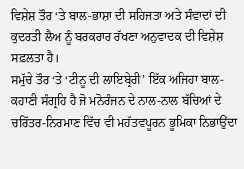ਵਿਸ਼ੇਸ਼ ਤੌਰ ‘ਤੇ ਬਾਲ-ਭਾਸ਼ਾ ਦੀ ਸਹਿਜਤਾ ਅਤੇ ਸੰਵਾਦਾਂ ਦੀ ਕੁਦਰਤੀ ਲੈਅ ਨੂੰ ਬਰਕਰਾਰ ਰੱਖਣਾ ਅਨੁਵਾਦਕ ਦੀ ਵਿਸ਼ੇਸ਼ ਸਫ਼ਲਤਾ ਹੈ।
ਸਮੁੱਚੇ ਤੌਰ ‘ਤੇ ‘ਟੀਨੂ ਦੀ ਲਾਇਬ੍ਰੇਰੀ’ ਇੱਕ ਅਜਿਹਾ ਬਾਲ-ਕਹਾਣੀ ਸੰਗ੍ਰਹਿ ਹੈ ਜੋ ਮਨੋਰੰਜਨ ਦੇ ਨਾਲ-ਨਾਲ ਬੱਚਿਆਂ ਦੇ ਚਰਿੱਤਰ-ਨਿਰਮਾਣ ਵਿੱਚ ਵੀ ਮਹੱਤਵਪੂਰਨ ਭੂਮਿਕਾ ਨਿਭਾਉਂਦਾ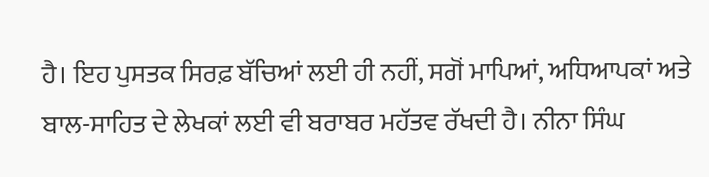ਹੈ। ਇਹ ਪੁਸਤਕ ਸਿਰਫ਼ ਬੱਚਿਆਂ ਲਈ ਹੀ ਨਹੀਂ, ਸਗੋਂ ਮਾਪਿਆਂ, ਅਧਿਆਪਕਾਂ ਅਤੇ ਬਾਲ-ਸਾਹਿਤ ਦੇ ਲੇਖਕਾਂ ਲਈ ਵੀ ਬਰਾਬਰ ਮਹੱਤਵ ਰੱਖਦੀ ਹੈ। ਨੀਨਾ ਸਿੰਘ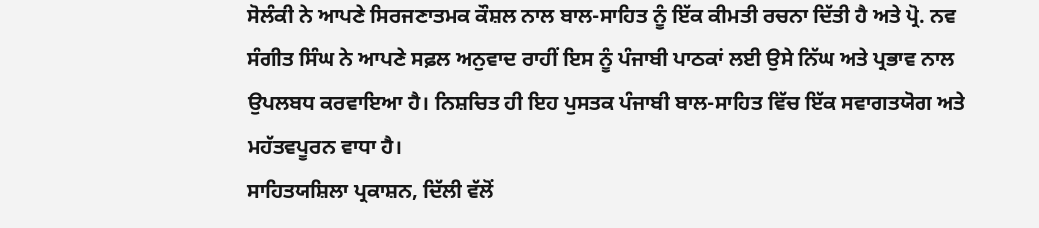ਸੋਲੰਕੀ ਨੇ ਆਪਣੇ ਸਿਰਜਣਾਤਮਕ ਕੌਸ਼ਲ ਨਾਲ ਬਾਲ-ਸਾਹਿਤ ਨੂੰ ਇੱਕ ਕੀਮਤੀ ਰਚਨਾ ਦਿੱਤੀ ਹੈ ਅਤੇ ਪ੍ਰੋ. ਨਵ ਸੰਗੀਤ ਸਿੰਘ ਨੇ ਆਪਣੇ ਸਫ਼ਲ ਅਨੁਵਾਦ ਰਾਹੀਂ ਇਸ ਨੂੰ ਪੰਜਾਬੀ ਪਾਠਕਾਂ ਲਈ ਉਸੇ ਨਿੱਘ ਅਤੇ ਪ੍ਰਭਾਵ ਨਾਲ ਉਪਲਬਧ ਕਰਵਾਇਆ ਹੈ। ਨਿਸ਼ਚਿਤ ਹੀ ਇਹ ਪੁਸਤਕ ਪੰਜਾਬੀ ਬਾਲ-ਸਾਹਿਤ ਵਿੱਚ ਇੱਕ ਸਵਾਗਤਯੋਗ ਅਤੇ ਮਹੱਤਵਪੂਰਨ ਵਾਧਾ ਹੈ।
ਸਾਹਿਤਯਸ਼ਿਲਾ ਪ੍ਰਕਾਸ਼ਨ, ਦਿੱਲੀ ਵੱਲੋਂ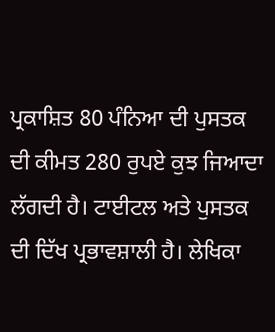ਪ੍ਰਕਾਸ਼ਿਤ 80 ਪੰਨਿਆ ਦੀ ਪੁਸਤਕ ਦੀ ਕੀਮਤ 280 ਰੁਪਏ ਕੁਝ ਜਿਆਦਾ ਲੱਗਦੀ ਹੈ। ਟਾਈਟਲ ਅਤੇ ਪੁਸਤਕ ਦੀ ਦਿੱਖ ਪ੍ਰਭਾਵਸ਼ਾਲੀ ਹੈ। ਲੇਖਿਕਾ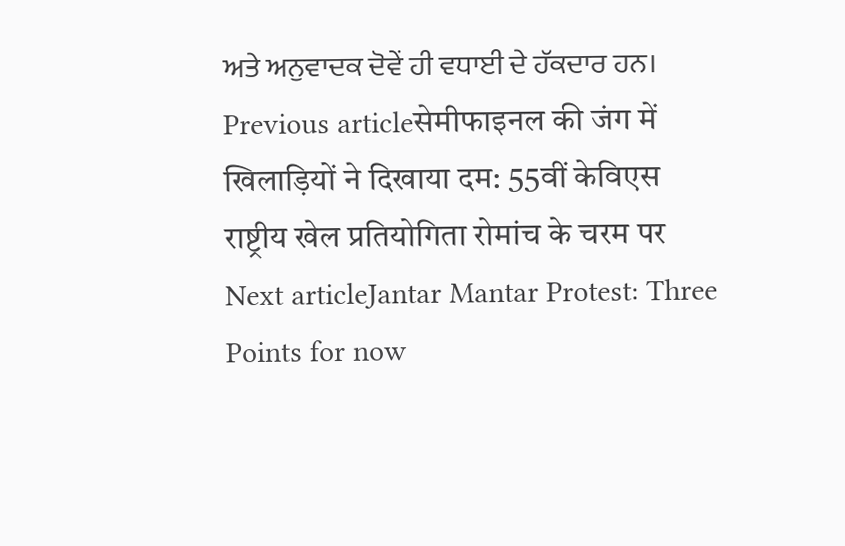ਅਤੇ ਅਨੁਵਾਦਕ ਦੋਵੇਂ ਹੀ ਵਧਾਈ ਦੇ ਹੱਕਦਾਰ ਹਨ।
Previous articleसेमीफाइनल की जंग में खिलाड़ियों ने दिखाया दम: 55वीं केविएस राष्ट्रीय खेल प्रतियोगिता रोमांच के चरम पर
Next articleJantar Mantar Protest: Three Points for now